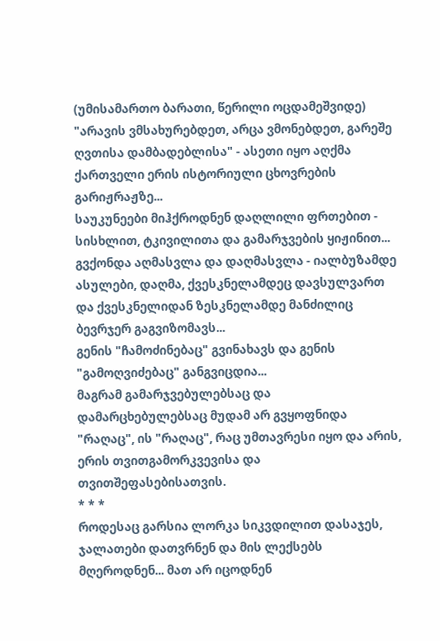(უმისამართო ბარათი, წერილი ოცდამეშვიდე)
"არავის ვმსახურებდეთ, არცა ვმონებდეთ, გარეშე ღვთისა დამბადებლისა" - ასეთი იყო აღქმა ქართველი ერის ისტორიული ცხოვრების გარიჟრაჟზე...
საუკუნეები მიჰქროდნენ დაღლილი ფრთებით - სისხლით, ტკივილითა და გამარჯვების ყიჟინით...
გვქონდა აღმასვლა და დაღმასვლა - იალბუზამდე ასულები, დაღმა, ქვესკნელამდეც დავსულვართ და ქვესკნელიდან ზესკნელამდე მანძილიც ბევრჯერ გაგვიზომავს...
გენის "ჩამოძინებაც" გვინახავს და გენის "გამოღვიძებაც" განგვიცდია...
მაგრამ გამარჯვებულებსაც და დამარცხებულებსაც მუდამ არ გვყოფნიდა "რაღაც", ის "რაღაც", რაც უმთავრესი იყო და არის, ერის თვითგამორკვევისა და თვითშეფასებისათვის.
* * *
როდესაც გარსია ლორკა სიკვდილით დასაჯეს, ჯალათები დათვრნენ და მის ლექსებს მღეროდნენ... მათ არ იცოდნენ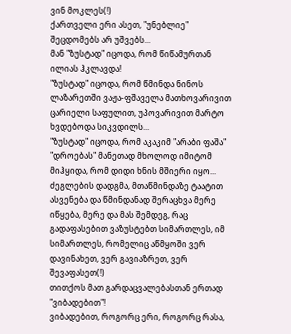ვინ მოკლეს(!)
ქართველი ერი ასეთ, "უნებლიე" შეცდომებს არ უშვებს...
მან "ზუსტად" იცოდა, რომ წიწამურთან ილიას ჰკლავდა!
"ზუსტად" იცოდა, რომ წმინდა ნინოს ლაზარეთში ვაჟა-ფშაველა მათხოვარივით ცარიელი საფულით, უპოვარივით მარტო ხვდებოდა სიკვდილს...
"ზუსტად" იცოდა, რომ აკაკიმ "არაბი ფაშა" "დროებას" მანეთად მხოლოდ იმიტომ მიჰყიდა, რომ დიდი ხნის მშიერი იყო...
ძეგლების დადგმა, მთაწმინდაზე ტაატით ასვენება და წმინდანად შერაცხვა მერე იწყება, მერე და მას შემდეგ, რაც გადაფასებით ვაზუსტებთ სიმართლეს, იმ სიმართლეს, რომელიც აწმყოში ვერ დავინახეთ, ვერ გავიაზრეთ, ვერ შევაფასეთ(!)
თითქოს მათ გარდაცვალებასთან ერთად "ვიბადებით"!
ვიბადებით, როგორც ერი, როგორც რასა,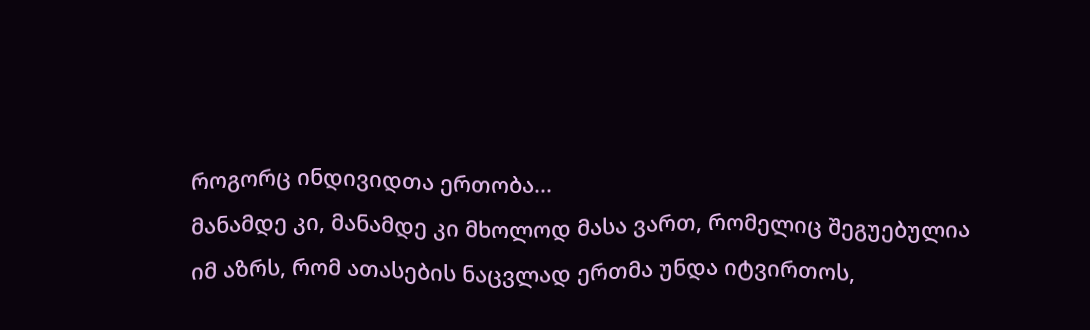როგორც ინდივიდთა ერთობა...
მანამდე კი, მანამდე კი მხოლოდ მასა ვართ, რომელიც შეგუებულია იმ აზრს, რომ ათასების ნაცვლად ერთმა უნდა იტვირთოს,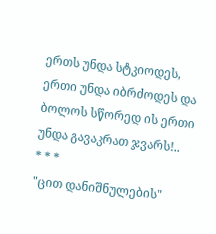ერთს უნდა სტკიოდეს, ერთი უნდა იბრძოდეს და ბოლოს სწორედ ის ერთი უნდა გავაკრათ ჯვარს!..
* * *
"ცით დანიშნულების"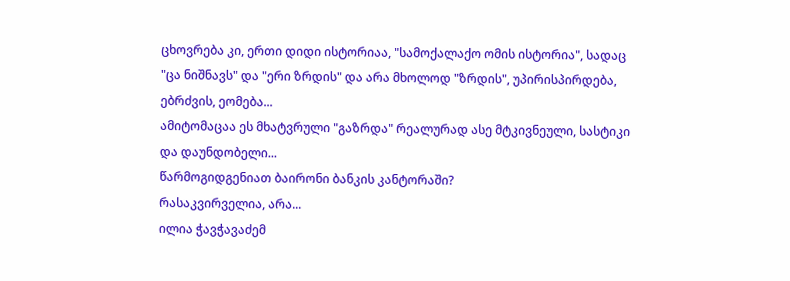ცხოვრება კი, ერთი დიდი ისტორიაა, "სამოქალაქო ომის ისტორია", სადაც "ცა ნიშნავს" და "ერი ზრდის" და არა მხოლოდ "ზრდის", უპირისპირდება, ებრძვის, ეომება...
ამიტომაცაა ეს მხატვრული "გაზრდა" რეალურად ასე მტკივნეული, სასტიკი და დაუნდობელი...
წარმოგიდგენიათ ბაირონი ბანკის კანტორაში?
რასაკვირველია, არა...
ილია ჭავჭავაძემ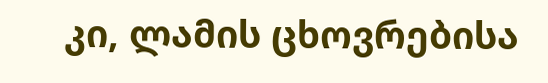კი, ლამის ცხოვრებისა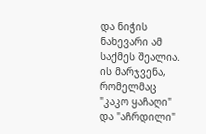და ნიჭის ნახევარი ამ საქმეს შეალია. ის მარჯვენა, რომელმაც "კაკო ყაჩაღი" და "აჩრდილი"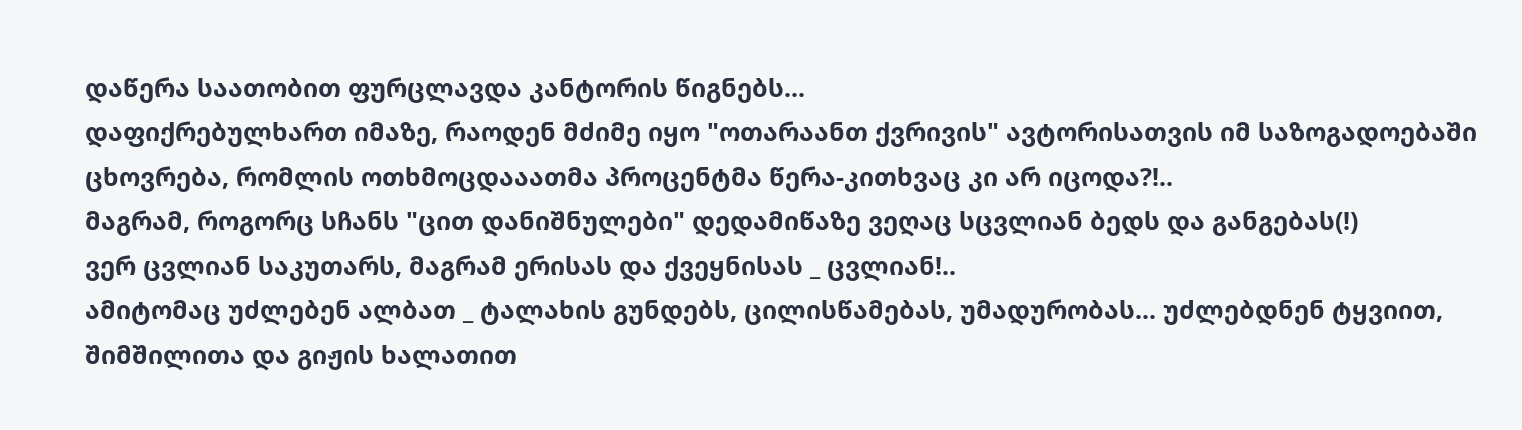დაწერა საათობით ფურცლავდა კანტორის წიგნებს...
დაფიქრებულხართ იმაზე, რაოდენ მძიმე იყო "ოთარაანთ ქვრივის" ავტორისათვის იმ საზოგადოებაში ცხოვრება, რომლის ოთხმოცდააათმა პროცენტმა წერა-კითხვაც კი არ იცოდა?!..
მაგრამ, როგორც სჩანს "ცით დანიშნულები" დედამიწაზე ვეღაც სცვლიან ბედს და განგებას(!)
ვერ ცვლიან საკუთარს, მაგრამ ერისას და ქვეყნისას _ ცვლიან!..
ამიტომაც უძლებენ ალბათ _ ტალახის გუნდებს, ცილისწამებას, უმადურობას... უძლებდნენ ტყვიით, შიმშილითა და გიჟის ხალათით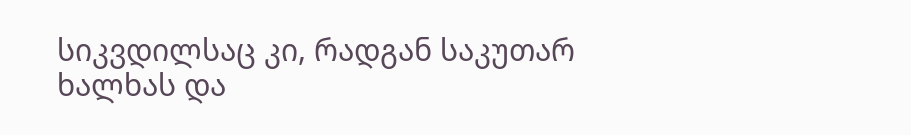სიკვდილსაც კი, რადგან საკუთარ ხალხას და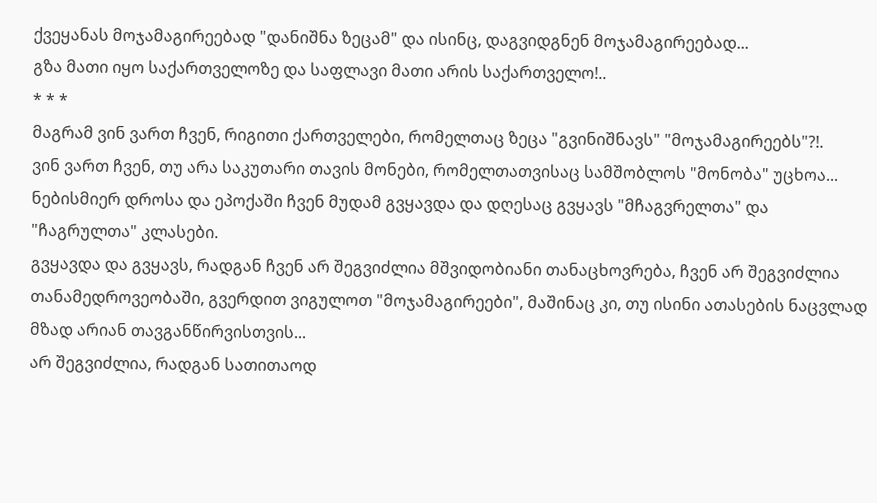ქვეყანას მოჯამაგირეებად "დანიშნა ზეცამ" და ისინც, დაგვიდგნენ მოჯამაგირეებად...
გზა მათი იყო საქართველოზე და საფლავი მათი არის საქართველო!..
* * *
მაგრამ ვინ ვართ ჩვენ, რიგითი ქართველები, რომელთაც ზეცა "გვინიშნავს" "მოჯამაგირეებს"?!.
ვინ ვართ ჩვენ, თუ არა საკუთარი თავის მონები, რომელთათვისაც სამშობლოს "მონობა" უცხოა...
ნებისმიერ დროსა და ეპოქაში ჩვენ მუდამ გვყავდა და დღესაც გვყავს "მჩაგვრელთა" და "ჩაგრულთა" კლასები.
გვყავდა და გვყავს, რადგან ჩვენ არ შეგვიძლია მშვიდობიანი თანაცხოვრება, ჩვენ არ შეგვიძლია თანამედროვეობაში, გვერდით ვიგულოთ "მოჯამაგირეები", მაშინაც კი, თუ ისინი ათასების ნაცვლად მზად არიან თავგანწირვისთვის...
არ შეგვიძლია, რადგან სათითაოდ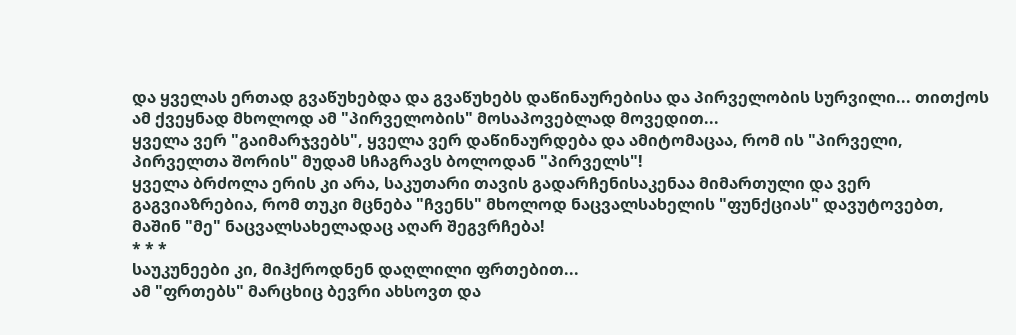და ყველას ერთად გვაწუხებდა და გვაწუხებს დაწინაურებისა და პირველობის სურვილი... თითქოს ამ ქვეყნად მხოლოდ ამ "პირველობის" მოსაპოვებლად მოვედით...
ყველა ვერ "გაიმარჯვებს", ყველა ვერ დაწინაურდება და ამიტომაცაა, რომ ის "პირველი, პირველთა შორის" მუდამ სჩაგრავს ბოლოდან "პირველს"!
ყველა ბრძოლა ერის კი არა, საკუთარი თავის გადარჩენისაკენაა მიმართული და ვერ გაგვიაზრებია, რომ თუკი მცნება "ჩვენს" მხოლოდ ნაცვალსახელის "ფუნქციას" დავუტოვებთ, მაშინ "მე" ნაცვალსახელადაც აღარ შეგვრჩება!
* * *
საუკუნეები კი, მიჰქროდნენ დაღლილი ფრთებით...
ამ "ფრთებს" მარცხიც ბევრი ახსოვთ და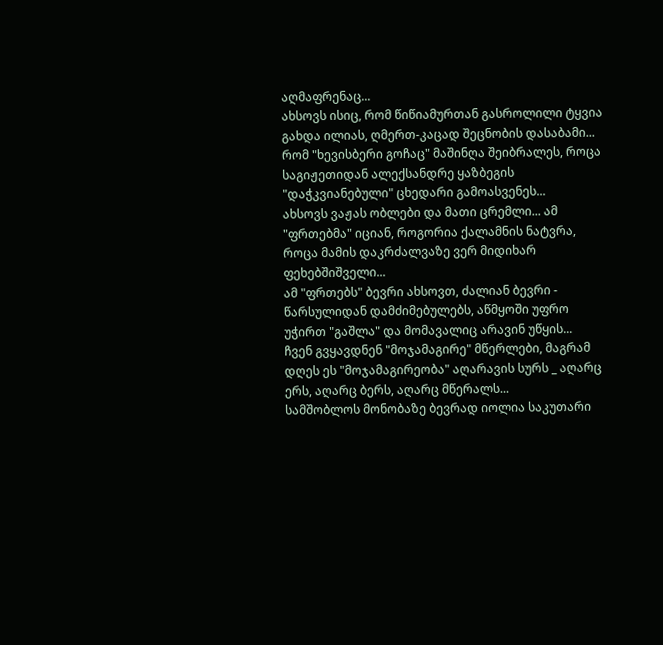აღმაფრენაც...
ახსოვს ისიც, რომ წიწიამურთან გასროლილი ტყვია გახდა ილიას, ღმერთ-კაცად შეცნობის დასაბამი...
რომ "ხევისბერი გოჩაც" მაშინღა შეიბრალეს, როცა საგიჟეთიდან ალექსანდრე ყაზბეგის "დაჭკვიანებული" ცხედარი გამოასვენეს...
ახსოვს ვაჟას ობლები და მათი ცრემლი... ამ "ფრთებმა" იციან, როგორია ქალამნის ნატვრა, როცა მამის დაკრძალვაზე ვერ მიდიხარ ფეხებშიშველი...
ამ "ფრთებს" ბევრი ახსოვთ, ძალიან ბევრი - წარსულიდან დამძიმებულებს, აწმყოში უფრო უჭირთ "გაშლა" და მომავალიც არავინ უწყის...
ჩვენ გვყავდნენ "მოჯამაგირე" მწერლები, მაგრამ დღეს ეს "მოჯამაგირეობა" აღარავის სურს _ აღარც ერს, აღარც ბერს, აღარც მწერალს...
სამშობლოს მონობაზე ბევრად იოლია საკუთარი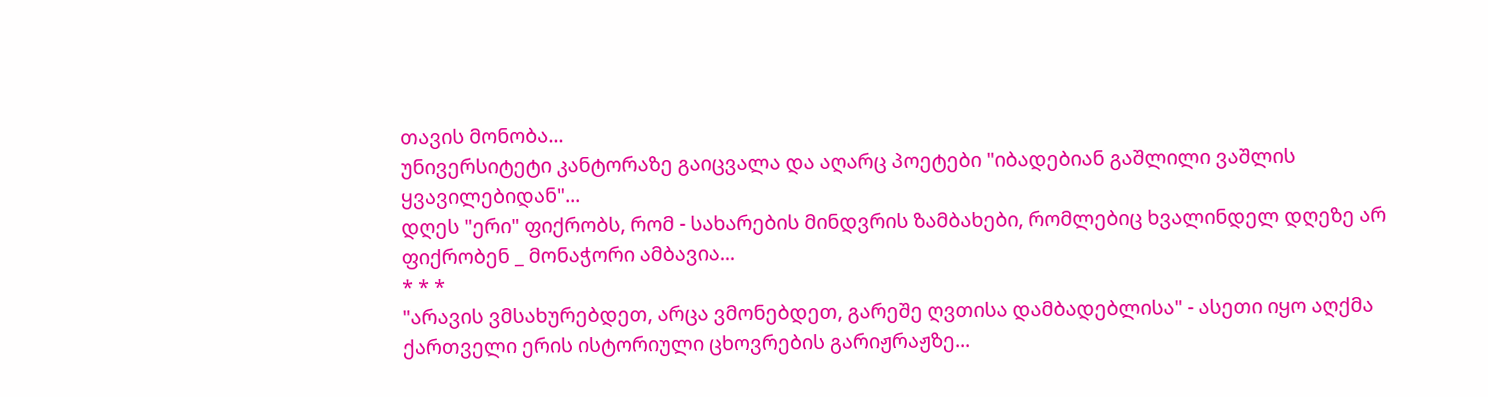თავის მონობა...
უნივერსიტეტი კანტორაზე გაიცვალა და აღარც პოეტები "იბადებიან გაშლილი ვაშლის ყვავილებიდან"...
დღეს "ერი" ფიქრობს, რომ - სახარების მინდვრის ზამბახები, რომლებიც ხვალინდელ დღეზე არ ფიქრობენ _ მონაჭორი ამბავია...
* * *
"არავის ვმსახურებდეთ, არცა ვმონებდეთ, გარეშე ღვთისა დამბადებლისა" - ასეთი იყო აღქმა ქართველი ერის ისტორიული ცხოვრების გარიჟრაჟზე...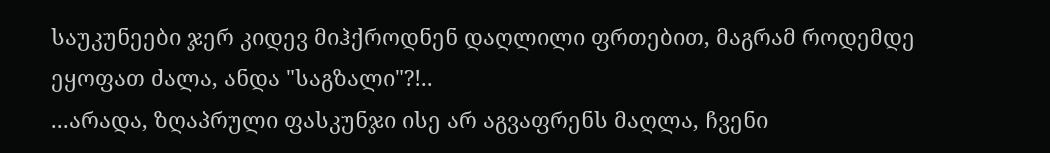საუკუნეები ჯერ კიდევ მიჰქროდნენ დაღლილი ფრთებით, მაგრამ როდემდე ეყოფათ ძალა, ანდა "საგზალი"?!..
...არადა, ზღაპრული ფასკუნჯი ისე არ აგვაფრენს მაღლა, ჩვენი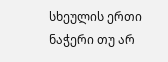სხეულის ერთი ნაჭერი თუ არ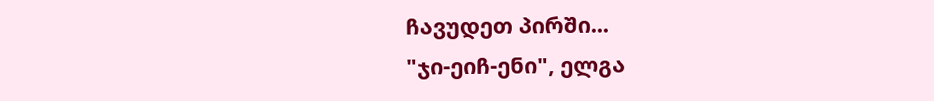ჩავუდეთ პირში...
"ჯი-ეიჩ-ენი", ელგა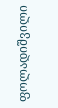ფოლადიშვილი